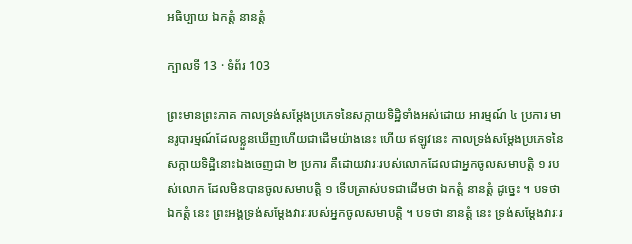អធិប្បាយ ឯកត្តំ នានត្តំ

ក្បាលទី 13 · ទំព័រ 103

ព្រះមានព្រះភាគ កាលទ្រង់សម្តែងប្រភេទនៃសក្កាយទិដ្ឋិទាំងអស់ដោយ អារម្មណ៍ ៤ ប្រការ មានរូបារម្មណ៍ដែលខ្លួនឃើញហើយជាដើមយ៉ាងនេះ ហើយ ឥឡូវនេះ កាលទ្រង់សម្តែងប្រភេទនៃសក្កាយទិដ្ឋិនោះឯងចេញជា ២ ប្រការ គឺដោយវារៈរបស់លោកដែលជាអ្នកចូលសមាបត្តិ ១ របស់លោក ដែលមិនបានចូលសមាបត្តិ ១ ទើបត្រាស់បទជាដើមថា ឯកត្តំ នានត្តំ ដូច្នេះ ។ បទថា ឯកត្តំ នេះ ព្រះអង្គទ្រង់សម្តែងវារៈរបស់អ្នកចូលសមាបត្តិ ។ បទថា នានត្តំ នេះ ទ្រង់សម្តែងវារៈរ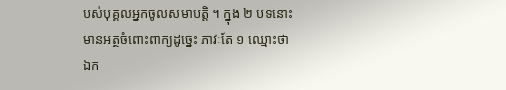បស់បុគ្គលអ្នកចូលសមាបត្តិ ។ ក្នុង ២ បទនោះ មានអត្ថចំពោះពាក្យដូច្នេះ ភាវៈតែ ១ ឈ្មោះថា ឯក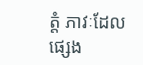ត្តំ ភាវៈដែលផ្សេង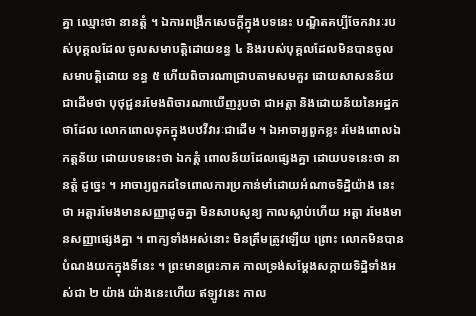គ្នា ឈ្មោះថា នានត្តំ ។ ឯការពង្រីកសេចក្តីក្នុងបទនេះ បណ្ឌិតគប្បីចែកវារៈរបស់បុគ្គលដែល ចូលសមាបត្តិដោយខន្ធ ៤ និងរបស់បុគ្គលដែលមិនបានចូលសមាបត្តិដោយ ខន្ធ ៥ ហើយពិចារណាជ្រាបតាមសមគួរ ដោយសាសនន័យជាដើមថា បុថុជ្ជនរមែងពិចារណាឃើញរូបថា ជាអត្តា និងដោយន័យនៃអដ្ឋកថាដែល លោកពោលទុកក្នុងបឋវីវារៈជាដើម ។ ឯអាចារ្យពួកខ្លះ រមែងពោលឯកត្តន័យ ដោយបទនេះថា ឯកត្តំ ពោលន័យដែលផ្សេងគ្នា ដោយបទនេះថា នានត្តំ ដូច្នេះ ។ អាចារ្យពួកដទៃពោលការប្រកាន់មាំដោយអំណាចទិដ្ឋិយ៉ាង នេះថា អត្តារមែងមានសញ្ញាដូចគ្នា មិនសាបសូន្យ កាលស្លាប់ហើយ អត្តា រមែងមានសញ្ញាផ្សេងគ្នា ។ ពាក្យទាំងអស់នោះ មិនត្រឹមត្រូវឡើយ ព្រោះ លោកមិនបានបំណងយកក្នុងទីនេះ ។ ព្រះមានព្រះភាគ កាលទ្រង់សម្តែងសក្កាយទិដ្ឋិទាំងអស់ជា ២ យ៉ាង យ៉ាងនេះហើយ ឥឡូវនេះ កាល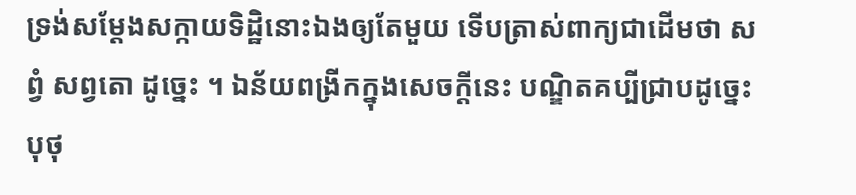ទ្រង់សម្តែងសក្កាយទិដ្ឋិនោះឯងឲ្យតែមួយ ទើបត្រាស់ពាក្យជាដើមថា សព្វំ សព្វតោ ដូច្នេះ ។ ឯន័យពង្រីកក្នុងសេចក្តីនេះ បណ្ឌិតគប្បីជ្រាបដូច្នេះ បុថុ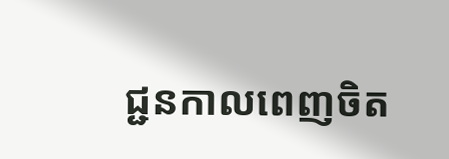ជ្ជនកាលពេញចិត